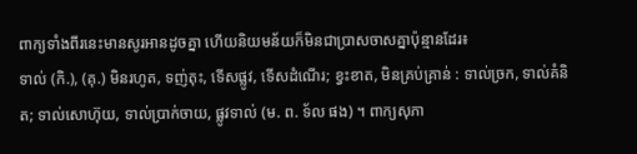ពាក្យទាំងពីរនេះមានសូរអានដូចគ្នា ហើយនិយមន័យក៏មិនជាប្រាសចាសគ្នាប៉ុន្មានដែរ៖
ទាល់ (កិ.), (គុ.) មិនរហូត, ទញ់តុះ, ទើសផ្លូវ, ទើសដំណើរ; ខ្វះខាត, មិនគ្រប់គ្រាន់ : ទាល់ច្រក, ទាល់គំនិត; ទាល់សោហ៊ុយ, ទាល់ប្រាក់ចាយ, ផ្លូវទាល់ (ម. ព. ទ័ល ផង) ។ ពាក្យសុភា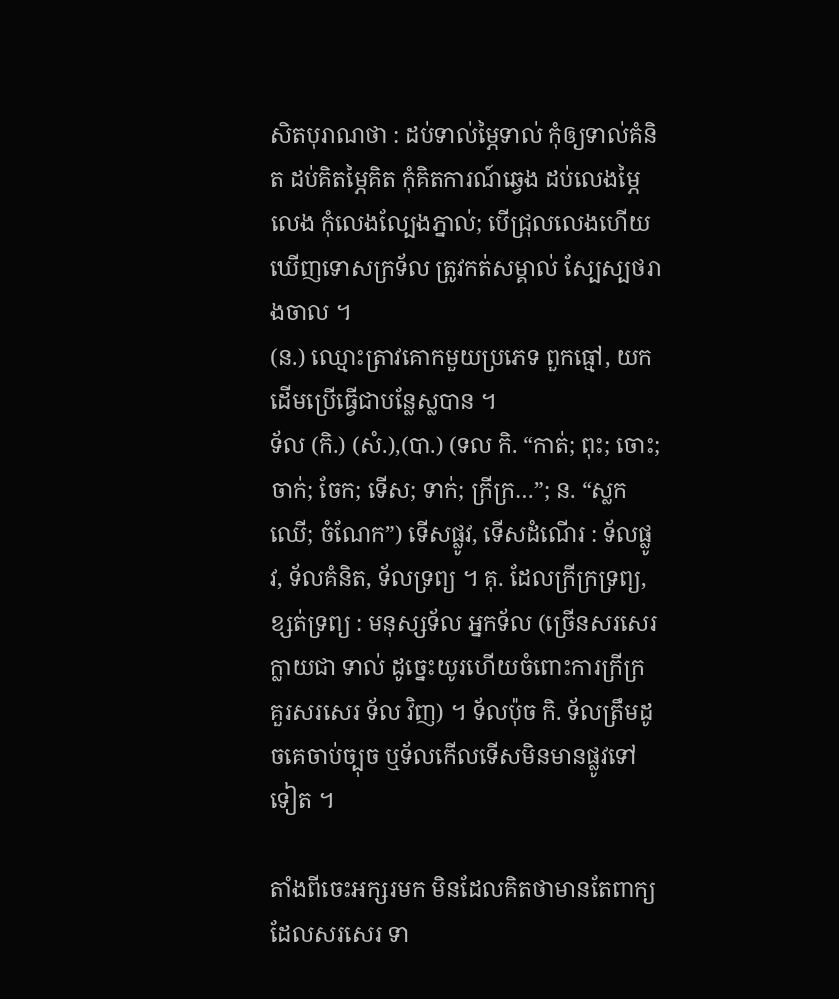សិតបុរាណថា : ដប់ទាល់ម្ភៃទាល់ កុំឲ្យទាល់គំនិត ដប់គិតម្ភៃគិត កុំគិតការណ៍ឆ្វេង ដប់លេងម្ភៃលេង កុំលេងល្បែងភ្នាល់; បើជ្រុលលេងហើយ ឃើញទោសក្រទ័ល ត្រូវកត់សម្គាល់ ស្បែស្បថរាងចាល ។
(ន.) ឈ្មោះត្រាវគោកមួយប្រភេទ ពួកធ្មៅ, យកដើមប្រើធ្វើជាបន្លែស្លបាន ។
ទ័ល (កិ.) (សំ.),(បា.) (ទល កិ. “កាត់; ពុះ; ចោះ; ចាក់; ចែក; ទើស; ទាក់; ក្រីក្រ…”; ន. “ស្លកឈើ; ចំណែក”) ទើសផ្លូវ, ទើសដំណើរ : ទ័លផ្លូវ, ទ័លគំនិត, ទ័លទ្រព្យ ។ គុ. ដែលក្រីក្រទ្រព្យ, ខ្សត់ទ្រព្យ : មនុស្សទ័ល អ្នកទ័ល (ច្រើនសរសេរក្លាយជា ទាល់ ដូច្នេះយូរហើយចំពោះការក្រីក្រ គួរសរសេរ ទ័ល វិញ) ។ ទ័លប៉ុច កិ. ទ័លត្រឹមដូចគេចាប់ច្បុច ឬទ័លកើលទើសមិនមានផ្លូវទៅទៀត ។

តាំងពីចេះអក្សរមក មិនដែលគិតថាមានតែពាក្យដែលសរសេរ ទា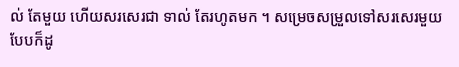ល់ តែមួយ ហើយសរសេរជា ទាល់ តែរហូតមក ។ សម្រេចសម្រួលទៅសរសេរមួយបែបក៏ដូ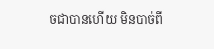ចជាបានហើយ មិនបាច់ពី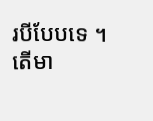របីបែបទេ ។
តើមា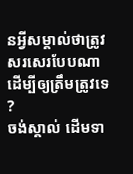នអ្វីសម្គាល់ថាត្រូវសរសេរបែបណាដើម្បីឲ្យត្រឹមត្រូវទេ ?
ចង់ស្គាល់ ដើមទា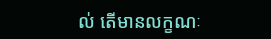ល់ តើមានលក្ខណៈ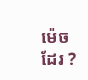ម៉េចដែរ ?